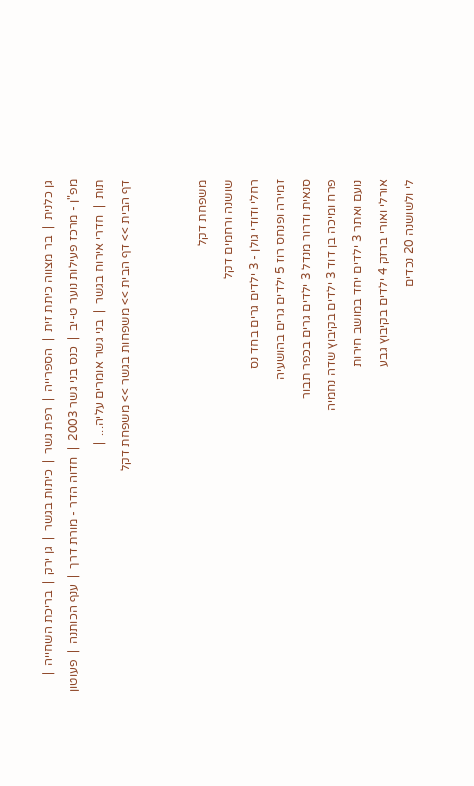גן כלנית  |  בר מצווה כיתת זית  |  הספרייה  |  רפת גשר  |  כיתות בגשר  |  גן ירק  |  בריכת השחייה  |  מפ"ן - מרכז פעילות נוער ט-יב  |  כנס בני גשר 2003  |  חדוה הדר - מורת דרך  |  ענף הכותנה  |  פעוטון תות  |  חדרי אירוח בגשר  |  בני גשר אומרים עליה...  |
דף הבית >> דף הבית >> משפחות בגשר >> משפחת דקל


משפחת דקל
שושנה ורחמים דקל
רחלי ודודי גולן - 3 ילדים גרים בחד נס
זמירה ופנחס רוז 5 ילדים גרים בהושעיה
סנאית ודרור מנדל 3 ילדים גרים בכפר תבור
פרח ומיכה בן דוד 3 ילדים בקיבוץ שדה נחמיה
נועם ואתר 3 ילדים יחד במושב חירות
אורלי ואורי ברזק 4 ילדים בקיבוץ גבע
לי ולשושנה 20 נכדים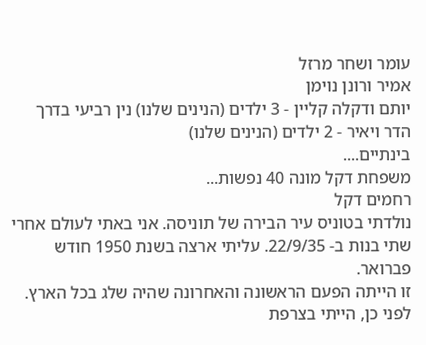עומר ושחר מרזל
אמיר ורונן נוימן
יותם ודקלה קליין - 3 ילדים (הנינים שלנו) נין רביעי בדרך
הדר ויאיר - 2 ילדים (הנינים שלנו)
בינתיים....
משפחת דקל מונה 40 נפשות...
רחמים דקל
נולדתי בטוניס עיר הבירה של תוניסה. אני באתי לעולם אחרי שתי בנות ב- 22/9/35. עליתי ארצה בשנת 1950 חודש פברואר.
זו הייתה הפעם הראשונה והאחרונה שהיה שלג בכל הארץ.
לפני כן, הייתי בצרפת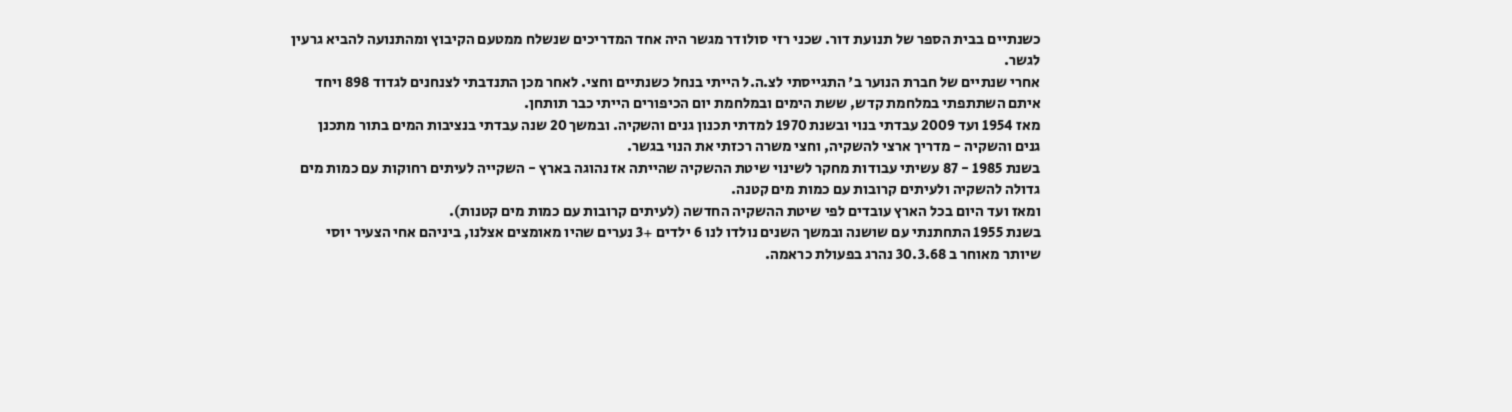כשנתיים בבית הספר של תנועת דור. שכני רזי סולודר מגשר היה אחד המדריכים שנשלח ממטעם הקיבוץ ומהתנועה להביא גרעין לגשר.
אחרי שנתיים של חברת הנוער ב' התגייסתי לצ.ה.ל הייתי בנחל כשנתיים וחצי. לאחר מכן התנדבתי לצנחנים לגדוד 898 ויחד איתם השתתפתי במלחמת קדש, ששת הימים ובמלחמת יום הכיפורים הייתי כבר תותחן.
מאז 1954 ועד 2009 עבדתי בנוי ובשנת 1970 למדתי תכנון גנים והשקיה. ובמשך 20 שנה עבדתי בנציבות המים בתור מתכנן גנים והשקיה - מדריך ארצי להשקיה, וחצי משרה רכזתי את הנוי בגשר.
בשנת 1985 - 87 עשיתי עבודות מחקר לשינוי שיטת ההשקיה שהייתה אז נהוגה בארץ - השקייה לעיתים רחוקות עם כמות מים גדולה להשקיה ולעיתים קרובות עם כמות מים קטנה.
ומאז ועד היום בכל הארץ עובדים לפי שיטת ההשקיה החדשה (לעיתים קרובות עם כמות מים קטנות).
בשנת 1955 התחתנתי עם שושנה ובמשך השנים נולדו לנו 6 ילדים +3 נערים שהיו מאומצים אצלנו, ביניהם אחי הצעיר יוסי שיותר מאוחר ב 30.3.68 נהרג בפעולת כראמה.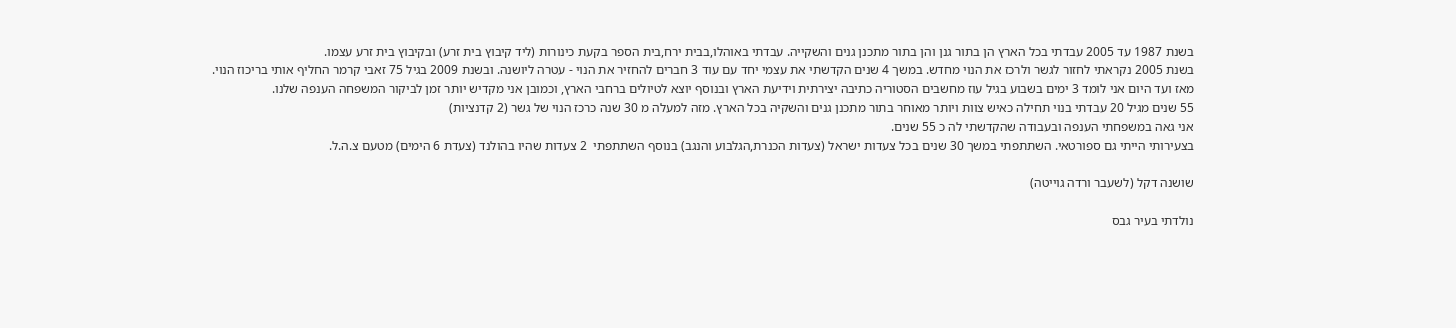בשנת 1987 עד 2005 עבדתי בכל הארץ הן בתור גנן והן בתור מתכנן גנים והשקייה. עבדתי באוהלו,בבית ירח,בית הספר בקעת כינורות (ליד קיבוץ בית זרע) ובקיבוץ בית זרע עצמו.
בשנת 2005 נקראתי לחזור לגשר ולרכז את הנוי מחדש. במשך 4 שנים הקדשתי את עצמי יחד עם עוד 3 חברים להחזיר את הנוי - עטרה ליושנה. ובשנת 2009 בגיל 75 זאבי קרמר החליף אותי בריכוז הנוי.
מאז ועד היום אני לומד 3 ימים בשבוע בגיל עוז מחשבים הסטוריה כתיבה יצירתית וידיעת הארץ ובנוסף יוצא לטיולים ברחבי הארץ, וכמובן אני מקדיש יותר זמן לביקור המשפחה הענפה שלנו.
55 שנים מגיל 20 עבדתי בנוי תחילה כאיש צוות ויותר מאוחר בתור מתכנן גנים והשקיה בכל הארץ. מזה למעלה מ 30 שנה כרכז הנוי של גשר (2 קדנציות)
אני גאה במשפחתי הענפה ובעבודה שהקדשתי לה כ 55 שנים.
בצעירותי הייתי גם ספורטאי. השתתפתי במשך 30 שנים בכל צעדות ישראל (צעדות הכנרת,הגלבוע והנגב) בנוסף השתתפתי  2 צעדות שהיו בהולנד (צעדת 6 הימים) מטעם צ.ה.ל.

שושנה דקל (לשעבר ורדה גוייטה)

נולדתי בעיר גבס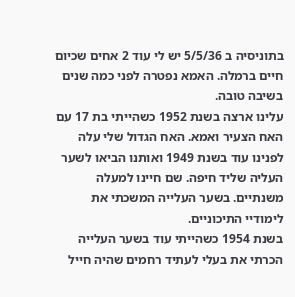בתוניסיה ב 5/5/36 יש לי עוד 2 אחים שכיום חיים ברמלה. האמא נפטרה לפני כמה שנים בשיבה טובה.
עלינו ארצה בשנת 1952 כשהייתי בת 17 עם האח הצעיר ואמא. האח הגדול שלי עלה לפנינו עוד בשנת 1949 ואותנו הביאו לשער העליה שליד חיפה. שם חיינו למעלה משנתיים. בשער העלייה המשכתי את לימודיי התיכוניים.
בשנת 1954 כשהייתי עוד בשער העלייה הכרתי את בעלי לעתיד רחמים שהיה חייל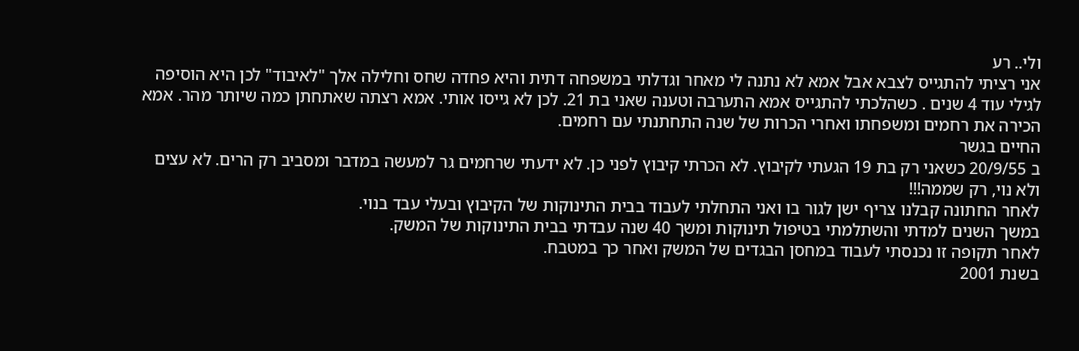ולי.. רע
אני רציתי להתגייס לצבא אבל אמא לא נתנה לי מאחר וגדלתי במשפחה דתית והיא פחדה שחס וחלילה אלך "לאיבוד" לכן היא הוסיפה לגילי עוד 4 שנים . כשהלכתי להתגייס אמא התערבה וטענה שאני בת 21. לכן לא גייסו אותי. אמא רצתה שאתחתן כמה שיותר מהר. אמא הכירה את רחמים ומשפחתו ואחרי הכרות של שנה התחתנתי עם רחמים.
החיים בגשר
ב 20/9/55 כשאני רק בת 19 הגעתי לקיבוץ. לא הכרתי קיבוץ לפני כן. לא ידעתי שרחמים גר למעשה במדבר ומסביב רק הרים. לא עצים ולא נוי, רק שממה!!!
לאחר החתונה קבלנו צריף ישן לגור בו ואני התחלתי לעבוד בבית התינוקות של הקיבוץ ובעלי עבד בנוי.
במשך השנים למדתי והשתלמתי בטיפול תינוקות ומשך 40 שנה עבדתי בבית התינוקות של המשק.
לאחר תקופה זו נכנסתי לעבוד במחסן הבגדים של המשק ואחר כך במטבח.
בשנת 2001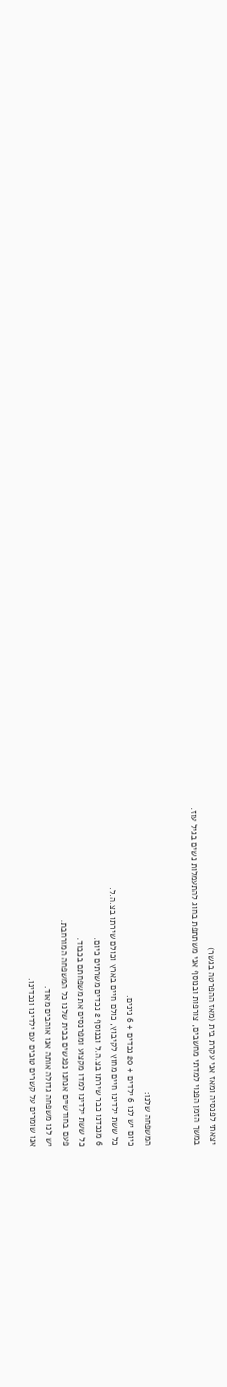יצאתי לפנסיה ומאז אני עקרת בית (מאז ההפרטה בגשר)
במשך הזמן הפנוי למדתי מחשבים, צורפות ובנוסף אני משתתפת בחוג להתעמלות נשים בגיל עוז.


המשפחה שלנו:
כיום יש לנו 6 ילדים + 20 נכדים + 6 נינים.
כל ששת ילדינו חיים מחוץ לקיבוץ, כולם חיים בארץ וכולם שירתו בצ.ה.ל.
6 מנכדנו כבר שירתו בצ.ה.ל ובנוסף 2 נכדים משרתים כיום.
כל ששת ילדינו למדו מקצוע ומפרנסים את משפחתם בכבוד.
פעם בחודשיים אנחנו נפגשים בבית שלנו כל המשפחה המורחבת.
יש לנו משפחה גדולה אותה אנו אוהבים מאוד.
אנו שומרים על קשרים טובים עם ילדינו ונכדינו.